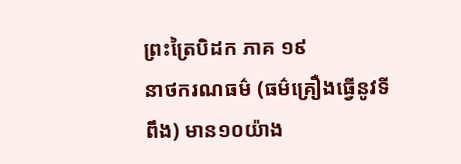ព្រះត្រៃបិដក ភាគ ១៩
នាថករណធម៌ (ធម៌គ្រឿងធ្វើនូវទីពឹង) មាន១០យ៉ាង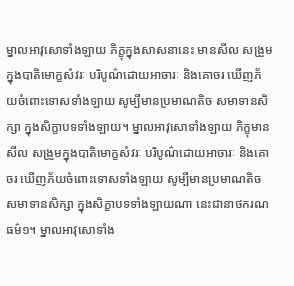ម្នាលអាវុសោទាំងឡាយ ភិក្ខុក្នុងសាសនានេះ មានសីល សង្រួមក្នុងបាតិមោក្ខសំវរៈ បរិបូណ៌ដោយអាចារៈ និងគោចរ ឃើញភ័យចំពោះទោសទាំងឡាយ សូម្បីមានប្រមាណតិច សមាទានសិក្សា ក្នុងសិក្ខាបទទាំងឡាយ។ ម្នាលអាវុសោទាំងឡាយ ភិក្ខុមានសីល សង្រួមក្នុងបាតិមោក្ខសំវរៈ បរិបូណ៌ដោយអាចារៈ និងគោចរ ឃើញភ័យចំពោះទោសទាំងឡាយ សូម្បីមានប្រមាណតិច សមាទានសិក្សា ក្នុងសិក្ខាបទទាំងឡាយណា នេះជានាថករណធម៌១។ ម្នាលអាវុសោទាំង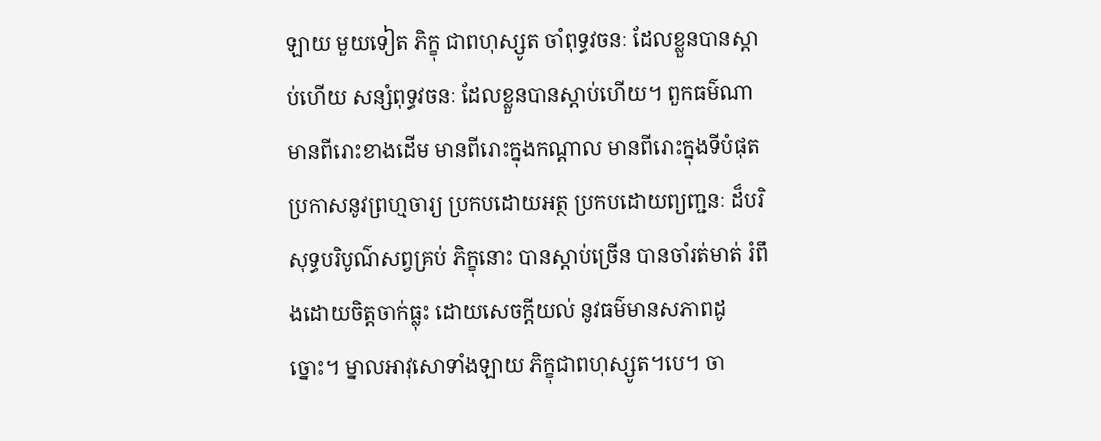ឡាយ មួយទៀត ភិក្ខុ ជាពហុស្សូត ចាំពុទ្ធវចនៈ ដែលខ្លួនបានស្តាប់ហើយ សន្សំពុទ្ធវចនៈ ដែលខ្លួនបានស្តាប់ហើយ។ ពួកធម៌ណា មានពីរោះខាងដើម មានពីរោះក្នុងកណ្តាល មានពីរោះក្នុងទីបំផុត ប្រកាសនូវព្រហ្មចារ្យ ប្រកបដោយអត្ថ ប្រកបដោយព្យញ្ជនៈ ដ៏បរិសុទ្ធបរិបូណ៌សព្វគ្រប់ ភិក្ខុនោះ បានស្តាប់ច្រើន បានចាំរត់មាត់ រំពឹងដោយចិត្តចាក់ធ្លុះ ដោយសេចក្តីយល់ នូវធម៌មានសភាពដូច្នោះ។ ម្នាលអាវុសោទាំងឡាយ ភិក្ខុជាពហុស្សូត។បេ។ ចា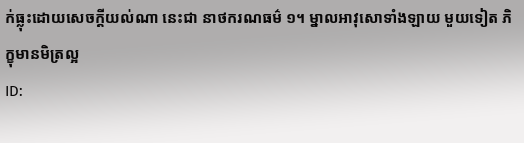ក់ធ្លុះដោយសេចក្តីយល់ណា នេះជា នាថករណធម៌ ១។ ម្នាលអាវុសោទាំងឡាយ មួយទៀត ភិក្ខុមានមិត្រល្អ
ID: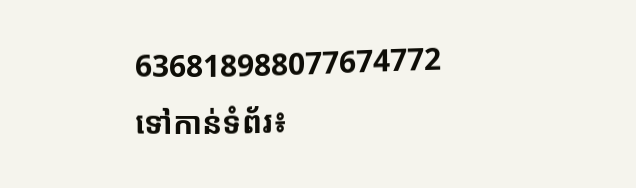636818988077674772
ទៅកាន់ទំព័រ៖